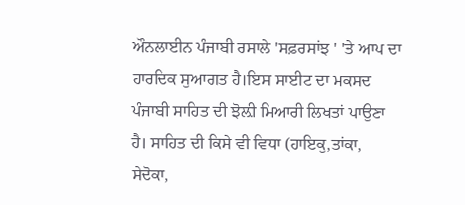ਔਨਲਾਈਨ ਪੰਜਾਬੀ ਰਸਾਲੇ 'ਸਫ਼ਰਸਾਂਝ ' 'ਤੇ ਆਪ ਦਾ ਹਾਰਦਿਕ ਸੁਆਗਤ ਹੈ।ਇਸ ਸਾਈਟ ਦਾ ਮਕਸਦ ਪੰਜਾਬੀ ਸਾਹਿਤ ਦੀ ਝੋਲ਼ੀ ਮਿਆਰੀ ਲਿਖਤਾਂ ਪਾਉਣਾ ਹੈ। ਸਾਹਿਤ ਦੀ ਕਿਸੇ ਵੀ ਵਿਧਾ (ਹਾਇਕੁ,ਤਾਂਕਾ, ਸੇਦੋਕਾ,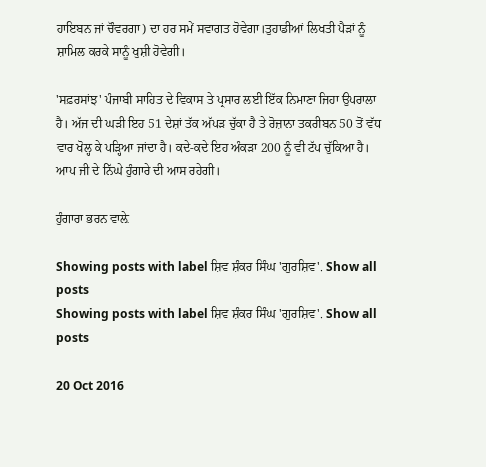ਹਾਇਬਨ ਜਾਂ ਚੌਵਰਗਾ) ਦਾ ਹਰ ਸਮੇਂ ਸਵਾਗਤ ਹੋਵੇਗਾ।ਤੁਹਾਡੀਆਂ ਲਿਖਤੀ ਪੈੜਾਂ ਨੂੰ ਸ਼ਾਮਿਲ ਕਰਕੇ ਸਾਨੂੰ ਖੁਸ਼ੀ ਹੋਵੇਗੀ।

'ਸਫ਼ਰਸਾਂਝ' ਪੰਜਾਬੀ ਸਾਹਿਤ ਦੇ ਵਿਕਾਸ ਤੇ ਪ੍ਰਸਾਰ ਲਈ ਇੱਕ ਨਿਮਾਣਾ ਜਿਹਾ ਉਪਰਾਲਾ ਹੈ। ਅੱਜ ਦੀ ਘੜੀ ਇਹ 51 ਦੇਸ਼ਾਂ ਤੱਕ ਅੱਪੜ ਚੁੱਕਾ ਹੈ ਤੇ ਰੋਜ਼ਾਨਾ ਤਕਰੀਬਨ 50 ਤੋਂ ਵੱਧ ਵਾਰ ਖੋਲ੍ਹ ਕੇ ਪੜ੍ਹਿਆ ਜਾਂਦਾ ਹੈ। ਕਦੇ-ਕਦੇ ਇਹ ਅੰਕੜਾ 200 ਨੂੰ ਵੀ ਟੱਪ ਚੁੱਕਿਆ ਹੈ। ਆਪ ਜੀ ਦੇ ਨਿੱਘੇ ਹੁੰਗਾਰੇ ਦੀ ਆਸ ਰਹੇਗੀ।

ਹੁੰਗਾਰਾ ਭਰਨ ਵਾਲ਼ੇ

Showing posts with label ਸ਼ਿਵ ਸ਼ੰਕਰ ਸਿੰਘ 'ਗੁਰਸ਼ਿਵ'. Show all posts
Showing posts with label ਸ਼ਿਵ ਸ਼ੰਕਰ ਸਿੰਘ 'ਗੁਰਸ਼ਿਵ'. Show all posts

20 Oct 2016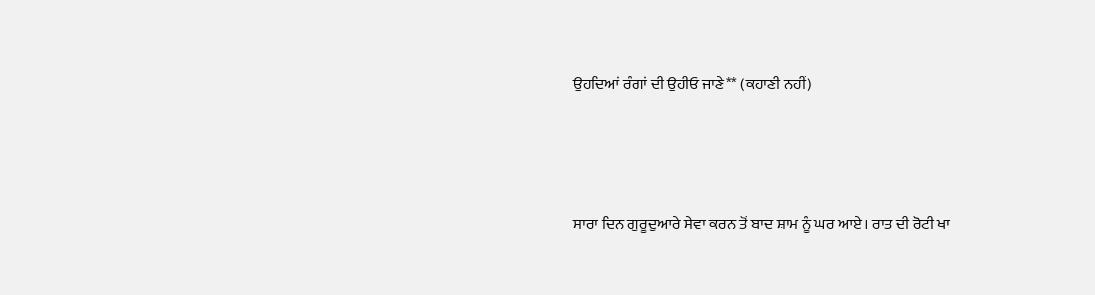ਉਹਦਿਆਂ ਰੰਗਾਂ ਦੀ ਉਹੀਓ ਜਾਣੇ** (ਕਹਾਣੀ ਨਹੀਂ)




ਸਾਰਾ ਦਿਨ ਗੁਰੂਦੁਆਰੇ ਸੇਵਾ ਕਰਨ ਤੋਂ ਬਾਦ ਸ਼ਾਮ ਨੂੰ ਘਰ ਆਏ। ਰਾਤ ਦੀ ਰੋਟੀ ਖਾ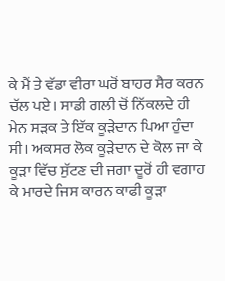ਕੇ ਮੈਂ ਤੇ ਵੱਡਾ ਵੀਰਾ ਘਰੋਂ ਬਾਹਰ ਸੈਰ ਕਰਨ ਚੱਲ ਪਏ। ਸਾਡੀ ਗਲੀ ਚੋਂ ਨਿੱਕਲਦੇ ਹੀ ਮੇਨ ਸੜਕ ਤੇ ਇੱਕ ਕੂੜੇਦਾਨ ਪਿਆ ਹੁੰਦਾ ਸੀ। ਅਕਸਰ ਲੋਕ ਕੂੜੇਦਾਨ ਦੇ ਕੋਲ ਜਾ ਕੇ ਕੂੜਾ ਵਿੱਚ ਸੁੱਟਣ ਦੀ ਜਗਾ ਦੂਰੋਂ ਹੀ ਵਗਾਹ ਕੇ ਮਾਰਦੇ ਜਿਸ ਕਾਰਨ ਕਾਫੀ ਕੂੜਾ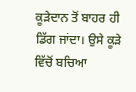ਕੂੜੇਦਾਨ ਤੋਂ ਬਾਹਰ ਹੀ ਡਿੱਗ ਜਾਂਦਾ। ਉਸੇ ਕੂੜੇ ਵਿੱਚੋਂ ਬਚਿਆ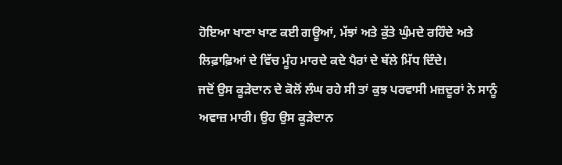ਹੋਇਆ ਖਾਣਾ ਖਾਣ ਕਈ ਗਊਆਂ, ਮੱਝਾਂ ਅਤੇ ਕੁੱਤੇ ਘੁੰਮਦੇ ਰਹਿੰਦੇ ਅਤੇ ਲਿਫ਼ਾਫ਼ਿਆਂ ਦੇ ਵਿੱਚ ਮੂੰਹ ਮਾਰਦੇ ਕਦੇ ਪੈਰਾਂ ਦੇ ਥੱਲੇ ਮਿੱਧ ਦਿੰਦੇ।
ਜਦੋਂ ਉਸ ਕੂੜੇਦਾਨ ਦੇ ਕੋਲੋਂ ਲੰਘ ਰਹੇ ਸੀ ਤਾਂ ਕੁਝ ਪਰਵਾਸੀ ਮਜ਼ਦੂਰਾਂ ਨੇ ਸਾਨੂੰ ਅਵਾਜ਼ ਮਾਰੀ। ਉਹ ਉਸ ਕੂੜੇਦਾਨ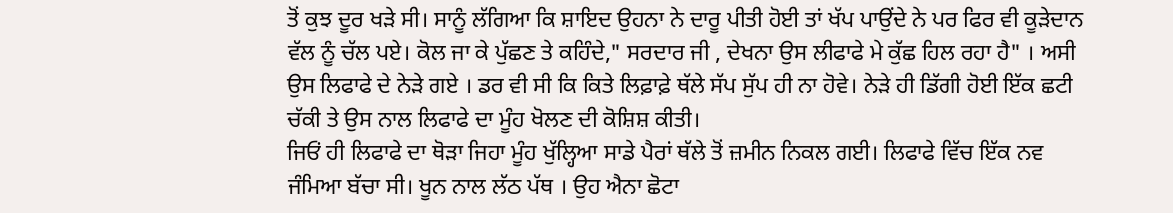ਤੋਂ ਕੁਝ ਦੂਰ ਖੜੇ ਸੀ। ਸਾਨੂੰ ਲੱਗਿਆ ਕਿ ਸ਼ਾਇਦ ਉਹਨਾ ਨੇ ਦਾਰੂ ਪੀਤੀ ਹੋਈ ਤਾਂ ਖੱਪ ਪਾਉਂਦੇ ਨੇ ਪਰ ਫਿਰ ਵੀ ਕੂੜੇਦਾਨ ਵੱਲ ਨੂੰ ਚੱਲ ਪਏ। ਕੋਲ ਜਾ ਕੇ ਪੁੱਛਣ ਤੇ ਕਹਿੰਦੇ," ਸਰਦਾਰ ਜੀ , ਦੇਖਨਾ ਉਸ ਲੀਫਾਫੇ ਮੇ ਕੁੱਛ ਹਿਲ ਰਹਾ ਹੈ" । ਅਸੀ ਉਸ ਲਿਫਾਫੇ ਦੇ ਨੇੜੇ ਗਏ । ਡਰ ਵੀ ਸੀ ਕਿ ਕਿਤੇ ਲਿਫ਼ਾਫ਼ੇ ਥੱਲੇ ਸੱਪ ਸੁੱਪ ਹੀ ਨਾ ਹੋਵੇ। ਨੇੜੇ ਹੀ ਡਿੱਗੀ ਹੋਈ ਇੱਕ ਛਟੀ ਚੱਕੀ ਤੇ ਉਸ ਨਾਲ ਲਿਫਾਫੇ ਦਾ ਮੂੰਹ ਖੋਲਣ ਦੀ ਕੋਸ਼ਿਸ਼ ਕੀਤੀ।
ਜਿਓਂ ਹੀ ਲਿਫਾਫੇ ਦਾ ਥੋੜਾ ਜਿਹਾ ਮੂੰਹ ਖੁੱਲ੍ਹਿਆ ਸਾਡੇ ਪੈਰਾਂ ਥੱਲੇ ਤੋਂ ਜ਼ਮੀਨ ਨਿਕਲ ਗਈ। ਲਿਫਾਫੇ ਵਿੱਚ ਇੱਕ ਨਵ ਜੰਮਿਆ ਬੱਚਾ ਸੀ। ਖੂਨ ਨਾਲ ਲੱਠ ਪੱਥ । ਉਹ ਐਨਾ ਛੋਟਾ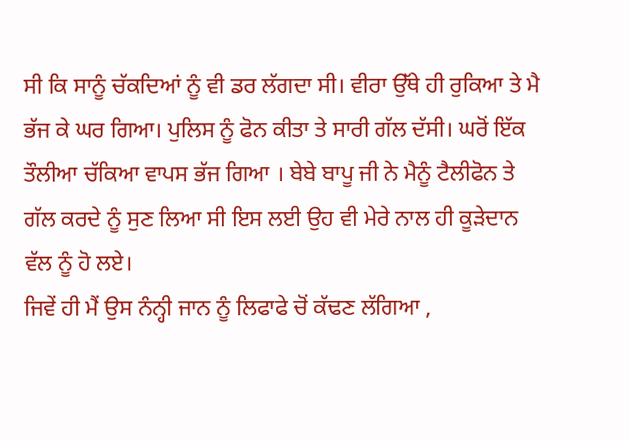ਸੀ ਕਿ ਸਾਨੂੰ ਚੱਕਦਿਆਂ ਨੂੰ ਵੀ ਡਰ ਲੱਗਦਾ ਸੀ। ਵੀਰਾ ਉੱਥੇ ਹੀ ਰੁਕਿਆ ਤੇ ਮੈ ਭੱਜ ਕੇ ਘਰ ਗਿਆ। ਪੁਲਿਸ ਨੂੰ ਫੋਨ ਕੀਤਾ ਤੇ ਸਾਰੀ ਗੱਲ ਦੱਸੀ। ਘਰੋਂ ਇੱਕ ਤੌਲੀਆ ਚੱਕਿਆ ਵਾਪਸ ਭੱਜ ਗਿਆ । ਬੇਬੇ ਬਾਪੂ ਜੀ ਨੇ ਮੈਨੂੰ ਟੈਲੀਫੋਨ ਤੇ ਗੱਲ ਕਰਦੇ ਨੂੰ ਸੁਣ ਲਿਆ ਸੀ ਇਸ ਲਈ ਉਹ ਵੀ ਮੇਰੇ ਨਾਲ ਹੀ ਕੂੜੇਦਾਨ ਵੱਲ ਨੂੰ ਹੋ ਲਏ।
ਜਿਵੇਂ ਹੀ ਮੈਂ ਉਸ ਨੰਨ੍ਹੀ ਜਾਨ ਨੂੰ ਲਿਫਾਫੇ ਚੋਂ ਕੱਢਣ ਲੱਗਿਆ ,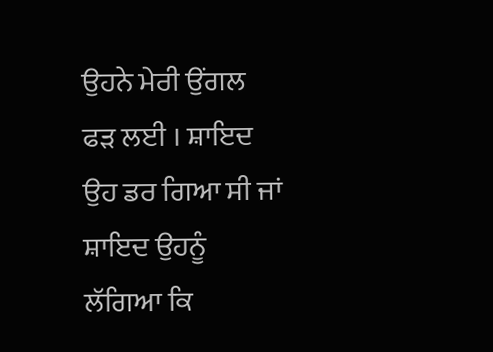ਉਹਨੇ ਮੇਰੀ ਉਂਗਲ ਫੜ ਲਈ । ਸ਼ਾਇਦ ਉਹ ਡਰ ਗਿਆ ਸੀ ਜਾਂ ਸ਼ਾਇਦ ਉਹਨੂੰ ਲੱਗਿਆ ਕਿ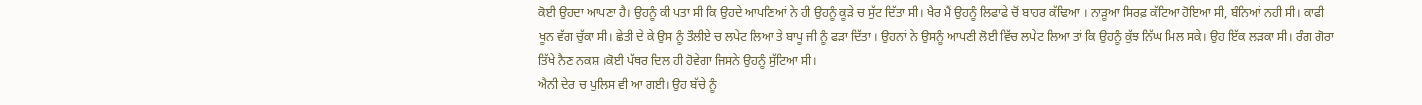ਕੋਈ ਉਹਦਾ ਆਪਣਾ ਹੈ। ਉਹਨੂੰ ਕੀ ਪਤਾ ਸੀ ਕਿ ਉਹਦੇ ਆਪਣਿਆਂ ਨੇ ਹੀ ਉਹਨੂੰ ਕੂੜੇ ਚ ਸੁੱਟ ਦਿੱਤਾ ਸੀ। ਖੈਰ ਮੈਂ ਉਹਨੂੰ ਲਿਫਾਫੇ ਚੋਂ ਬਾਹਰ ਕੱਢਿਆ । ਨਾੜੂਆ ਸਿਰਫ਼ ਕੱਟਿਆ ਹੋਇਆ ਸੀ, ਬੰਨਿਆਂ ਨਹੀ ਸੀ। ਕਾਫੀ ਖੂਨ ਵੱਗ ਚੁੱਕਾ ਸੀ। ਛੇਤੀ ਦੇ ਕੇ ਉਸ ਨੂੰ ਤੌਲੀਏ ਚ ਲਪੇਟ ਲਿਆ ਤੇ ਬਾਪੂ ਜੀ ਨੂੰ ਫੜਾ ਦਿੱਤਾ । ਉਹਨਾਂ ਨੇ ਉਸਨੂੰ ਆਪਣੀ ਲੋਈ ਵਿੱਚ ਲਪੇਟ ਲਿਆ ਤਾਂ ਕਿ ਉਹਨੂੰ ਕੁੱਝ ਨਿੱਘ ਮਿਲ ਸਕੇ। ਉਹ ਇੱਕ ਲੜਕਾ ਸੀ। ਰੰਗ ਗੋਰਾ ਤਿੱਖੇ ਨੈਣ ਨਕਸ਼ ।ਕੋਈ ਪੱਥਰ ਦਿਲ ਹੀ ਹੋਵੇਗਾ ਜਿਸਨੇ ਉਹਨੂੰ ਸੁੱਟਿਆ ਸੀ।
ਐਨੀ ਦੇਰ ਚ ਪੁਲਿਸ ਵੀ ਆ ਗਈ। ਉਹ ਬੱਚੇ ਨੂੰ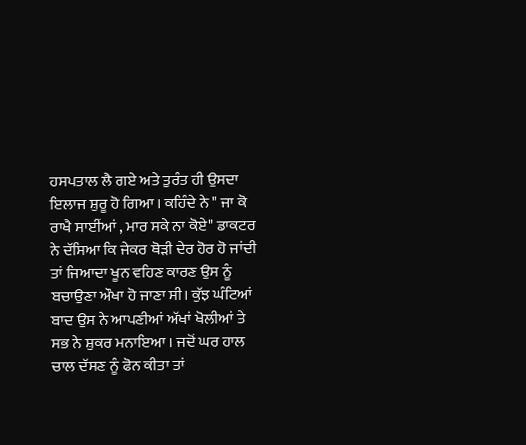ਹਸਪਤਾਲ ਲੈ ਗਏ ਅਤੇ ਤੁਰੰਤ ਹੀ ਉਸਦਾ ਇਲਾਜ ਸ਼ੁਰੂ ਹੋ ਗਿਆ । ਕਹਿੰਦੇ ਨੇ " ਜਾ ਕੋ ਰਾਖੈ ਸਾਈਂਆਂ , ਮਾਰ ਸਕੇ ਨਾ ਕੋਏ" ਡਾਕਟਰ ਨੇ ਦੱਸਿਆ ਕਿ ਜੇਕਰ ਥੋੜੀ ਦੇਰ ਹੋਰ ਹੋ ਜਾਂਦੀ ਤਾਂ ਜਿਆਦਾ ਖੂਨ ਵਹਿਣ ਕਾਰਣ ਉਸ ਨੂੰ ਬਚਾਉਣਾ ਔਖਾ ਹੋ ਜਾਣਾ ਸੀ। ਕੁੱਝ ਘੰਟਿਆਂ ਬਾਦ ਉਸ ਨੇ ਆਪਣੀਆਂ ਅੱਖਾਂ ਖੋਲੀਆਂ ਤੇ ਸਭ ਨੇ ਸ਼ੁਕਰ ਮਨਾਇਆ । ਜਦੋਂ ਘਰ ਹਾਲ ਚਾਲ ਦੱਸਣ ਨੂੰ ਫੋਨ ਕੀਤਾ ਤਾਂ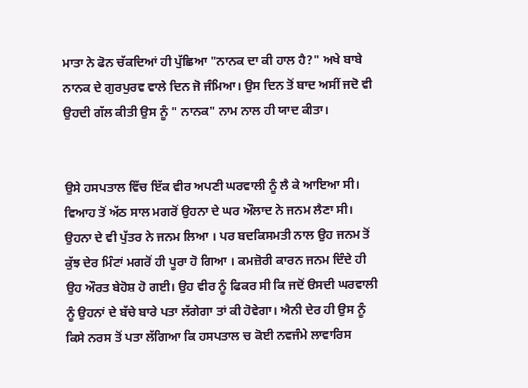ਮਾਤਾ ਨੇ ਫੋਨ ਚੱਕਦਿਆਂ ਹੀ ਪੁੱਛਿਆ "ਨਾਨਕ ਦਾ ਕੀ ਹਾਲ ਹੈ?" ਅਖੇ ਬਾਬੇ ਨਾਨਕ ਦੇ ਗੁਰਪੁਰਵ ਵਾਲੇ ਦਿਨ ਜੋ ਜੰਮਿਆ। ਉਸ ਦਿਨ ਤੋਂ ਬਾਦ ਅਸੀਂ ਜਦੋ ਵੀ ਉਹਦੀ ਗੱਲ ਕੀਤੀ ਉਸ ਨੂੰ " ਨਾਨਕ" ਨਾਮ ਨਾਲ ਹੀ ਯਾਦ ਕੀਤਾ।


ਉਸੇ ਹਸਪਤਾਲ ਵਿੱਚ ਇੱਕ ਵੀਰ ਅਪਣੀ ਘਰਵਾਲੀ ਨੂੰ ਲੈ ਕੇ ਆਇਆ ਸੀ। ਵਿਆਹ ਤੋਂ ਅੱਠ ਸਾਲ ਮਗਰੋਂ ਉਹਨਾ ਦੇ ਘਰ ਔਲਾਦ ਨੇ ਜਨਮ ਲੈਣਾ ਸੀ। ਉਹਨਾ ਦੇ ਵੀ ਪੁੱਤਰ ਨੇ ਜਨਮ ਲਿਆ । ਪਰ ਬਦਕਿਸਮਤੀ ਨਾਲ ਉਹ ਜਨਮ ਤੋਂ ਕੁੱਝ ਦੇਰ ਮਿੰਟਾਂ ਮਗਰੋਂ ਹੀ ਪੂਰਾ ਹੋ ਗਿਆ । ਕਮਜ਼ੋਰੀ ਕਾਰਨ ਜਨਮ ਦਿੰਦੇ ਹੀ ਉਹ ਔਰਤ ਬੇਹੋਸ਼ ਹੋ ਗਈ। ਉਹ ਵੀਰ ਨੂੰ ਫਿਕਰ ਸੀ ਕਿ ਜਦੋਂ ੳਸਦੀ ਘਰਵਾਲੀ ਨੂੰ ਉਹਨਾਂ ਦੇ ਬੱਚੇ ਬਾਰੇ ਪਤਾ ਲੱਗੇਗਾ ਤਾਂ ਕੀ ਹੋਵੇਗਾ। ਐਨੀ ਦੇਰ ਹੀ ਉਸ ਨੂੰ ਕਿਸੇ ਨਰਸ ਤੋਂ ਪਤਾ ਲੱਗਿਆ ਕਿ ਹਸਪਤਾਲ ਚ ਕੋਈ ਨਵਜੰਮੇ ਲਾਵਾਰਿਸ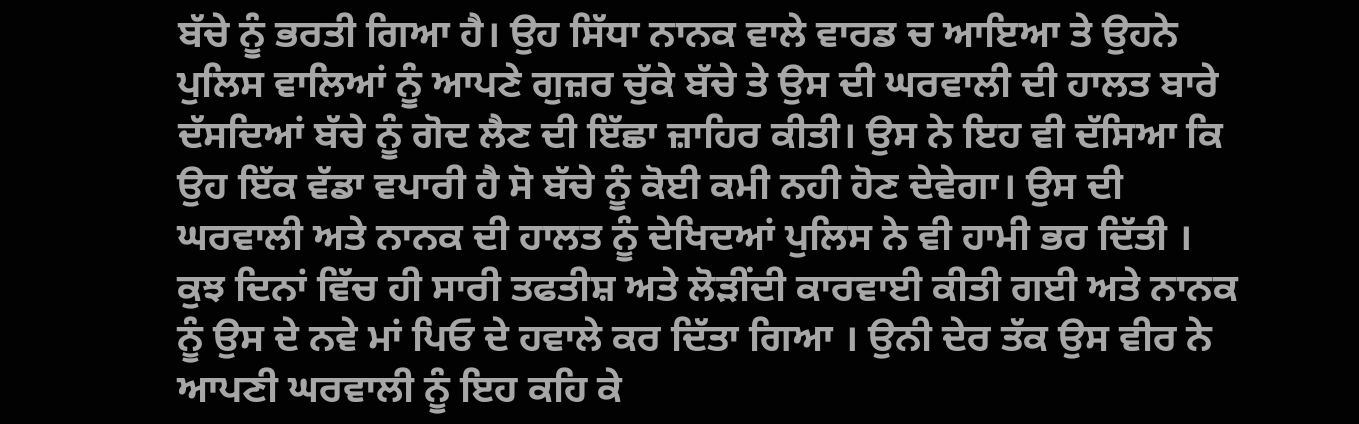ਬੱਚੇ ਨੂੰ ਭਰਤੀ ਗਿਆ ਹੈ। ਉਹ ਸਿੱਧਾ ਨਾਨਕ ਵਾਲੇ ਵਾਰਡ ਚ ਆਇਆ ਤੇ ਉਹਨੇ ਪੁਲਿਸ ਵਾਲਿਆਂ ਨੂੰ ਆਪਣੇ ਗੁਜ਼ਰ ਚੁੱਕੇ ਬੱਚੇ ਤੇ ਉਸ ਦੀ ਘਰਵਾਲੀ ਦੀ ਹਾਲਤ ਬਾਰੇ ਦੱਸਦਿਆਂ ਬੱਚੇ ਨੂੰ ਗੋਦ ਲੈਣ ਦੀ ਇੱਛਾ ਜ਼ਾਹਿਰ ਕੀਤੀ। ਉਸ ਨੇ ਇਹ ਵੀ ਦੱਸਿਆ ਕਿ ਉਹ ਇੱਕ ਵੱਡਾ ਵਪਾਰੀ ਹੈ ਸੋ ਬੱਚੇ ਨੂੰ ਕੋਈ ਕਮੀ ਨਹੀ ਹੋਣ ਦੇਵੇਗਾ। ਉਸ ਦੀ ਘਰਵਾਲੀ ਅਤੇ ਨਾਨਕ ਦੀ ਹਾਲਤ ਨੂੰ ਦੇਖਿਦਆਂ ਪੁਲਿਸ ਨੇ ਵੀ ਹਾਮੀ ਭਰ ਦਿੱਤੀ । ਕੁਝ ਦਿਨਾਂ ਵਿੱਚ ਹੀ ਸਾਰੀ ਤਫਤੀਸ਼ ਅਤੇ ਲੋੜੀਂਦੀ ਕਾਰਵਾਈ ਕੀਤੀ ਗਈ ਅਤੇ ਨਾਨਕ ਨੂੰ ਉਸ ਦੇ ਨਵੇ ਮਾਂ ਪਿਓ ਦੇ ਹਵਾਲੇ ਕਰ ਦਿੱਤਾ ਗਿਆ । ਉਨੀ ਦੇਰ ਤੱਕ ਉਸ ਵੀਰ ਨੇ ਆਪਣੀ ਘਰਵਾਲੀ ਨੂੰ ਇਹ ਕਹਿ ਕੇ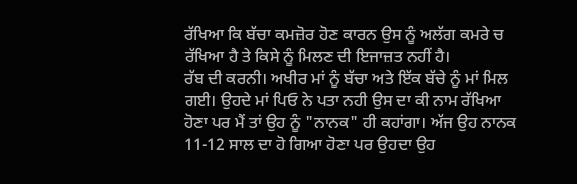ਰੱਖਿਆ ਕਿ ਬੱਚਾ ਕਮਜ਼ੋਰ ਹੋਣ ਕਾਰਨ ਉਸ ਨੂੰ ਅਲੱਗ ਕਮਰੇ ਚ ਰੱਖਿਆ ਹੈ ਤੇ ਕਿਸੇ ਨੂੰ ਮਿਲਣ ਦੀ ਇਜਾਜ਼ਤ ਨਹੀਂ ਹੈ।
ਰੱਬ ਦੀ ਕਰਨੀ। ਅਖੀਰ ਮਾਂ ਨੂੰ ਬੱਚਾ ਅਤੇ ਇੱਕ ਬੱਚੇ ਨੂੰ ਮਾਂ ਮਿਲ ਗਈ। ਉਹਦੇ ਮਾਂ ਪਿਓ ਨੇ ਪਤਾ ਨਹੀ ਉਸ ਦਾ ਕੀ ਨਾਮ ਰੱਖਿਆ ਹੋਣਾ ਪਰ ਮੈਂ ਤਾਂ ਉਹ ਨੂੰ "ਨਾਨਕ" ਹੀ ਕਹਾਂਗਾ। ਅੱਜ ਉਹ ਨਾਨਕ 11-12 ਸਾਲ ਦਾ ਹੋ ਗਿਆ ਹੋਣਾ ਪਰ ਉਹਦਾ ਉਹ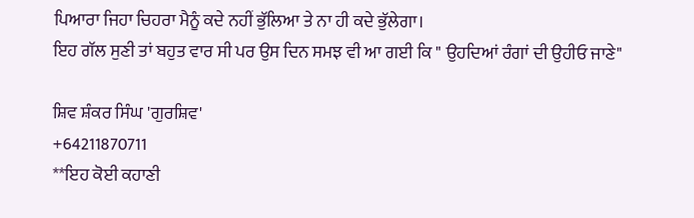ਪਿਆਰਾ ਜਿਹਾ ਚਿਹਰਾ ਮੈਨੂੰ ਕਦੇ ਨਹੀਂ ਭੁੱਲਿਆ ਤੇ ਨਾ ਹੀ ਕਦੇ ਭੁੱਲੇਗਾ।
ਇਹ ਗੱਲ ਸੁਣੀ ਤਾਂ ਬਹੁਤ ਵਾਰ ਸੀ ਪਰ ਉਸ ਦਿਨ ਸਮਝ ਵੀ ਆ ਗਈ ਕਿ " ਉਹਦਿਆਂ ਰੰਗਾਂ ਦੀ ਉਹੀਓ ਜਾਣੇ"

ਸ਼ਿਵ ਸ਼ੰਕਰ ਸਿੰਘ 'ਗੁਰਸ਼ਿਵ'
+64211870711
**ਇਹ ਕੋਈ ਕਹਾਣੀ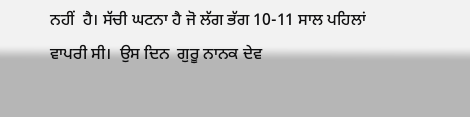ਨਹੀਂ  ਹੈ। ਸੱਚੀ ਘਟਨਾ ਹੈ ਜੋ ਲੱਗ ਭੱਗ 10-11 ਸਾਲ ਪਹਿਲਾਂ ਵਾਪਰੀ ਸੀ।  ਉਸ ਦਿਨ  ਗੁਰੂ ਨਾਨਕ ਦੇਵ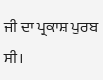ਜੀ ਦਾ ਪ੍ਰਕਾਸ਼ ਪੁਰਬ ਸੀ।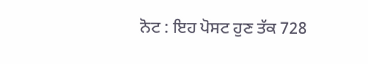ਨੋਟ : ਇਹ ਪੋਸਟ ਹੁਣ ਤੱਕ 728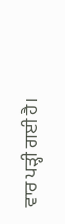ਵਾਰ ਪੜ੍ਹੀ ਗਈ ਹੈ।